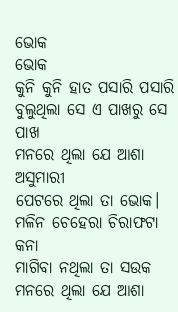ଭୋକ
ଭୋକ
କୁନି କୁନି ହାତ ପସାରି ପସାରି
ବୁଲୁଥିଲା ସେ ଏ ପାଖରୁ ସେ ପାଖ
ମନରେ ଥିଲା ଯେ ଆଶା ଅସୁମାରୀ
ପେଟରେ ଥିଲା ତା ଭୋକ।
ମଳିନ ଚେହେରା ଚିରାଫଟା କନା
ମାଗିବା ନଥିଲା ତା ସଉକ
ମନରେ ଥିଲା ଯେ ଆଶା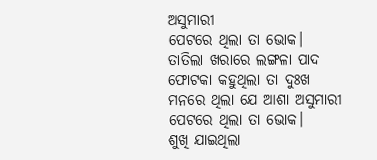ଅସୁମାରୀ
ପେଟରେ ଥିଲା ତା ଭୋକ।
ତାତିଲା ଖରାରେ ଲଙ୍ଗଳା ପାଦ
ଫୋଟକା କହୁଥିଲା ତା ଦୁଃଖ
ମନରେ ଥିଲା ଯେ ଆଶା ଅସୁମାରୀ
ପେଟରେ ଥିଲା ତା ଭୋକ।
ଶୁଖି ଯାଇଥିଲା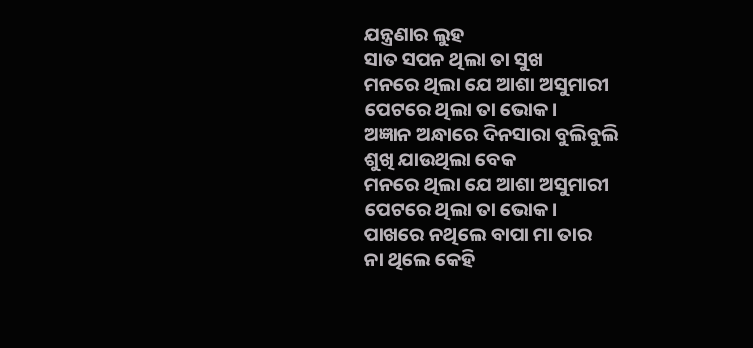ଯନ୍ତ୍ରଣାର ଲୁହ
ସାତ ସପନ ଥିଲା ତା ସୁଖ
ମନରେ ଥିଲା ଯେ ଆଶା ଅସୁମାରୀ
ପେଟରେ ଥିଲା ତା ଭୋକ।
ଅଜ୍ଞାନ ଅନ୍ଧାରେ ଦିନସାରା ବୁଲିବୁଲି
ଶୁଖି ଯାଉଥିଲା ବେକ
ମନରେ ଥିଲା ଯେ ଆଶା ଅସୁମାରୀ
ପେଟରେ ଥିଲା ତା ଭୋକ।
ପାଖରେ ନଥିଲେ ବାପା ମା ତାର
ନା ଥିଲେ କେହି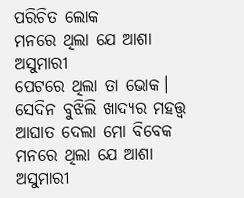ପରିଚିତ ଲୋକ
ମନରେ ଥିଲା ଯେ ଆଶା ଅସୁମାରୀ
ପେଟରେ ଥିଲା ତା ଭୋକ।
ସେଦିନ ବୁଝିଲି ଖାଦ୍ୟର ମହତ୍ତ୍ୱ
ଆଘାତ ଦେଲା ମୋ ବିବେକ
ମନରେ ଥିଲା ଯେ ଆଶା ଅସୁମାରୀ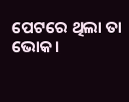ପେଟରେ ଥିଲା ତା ଭୋକ।